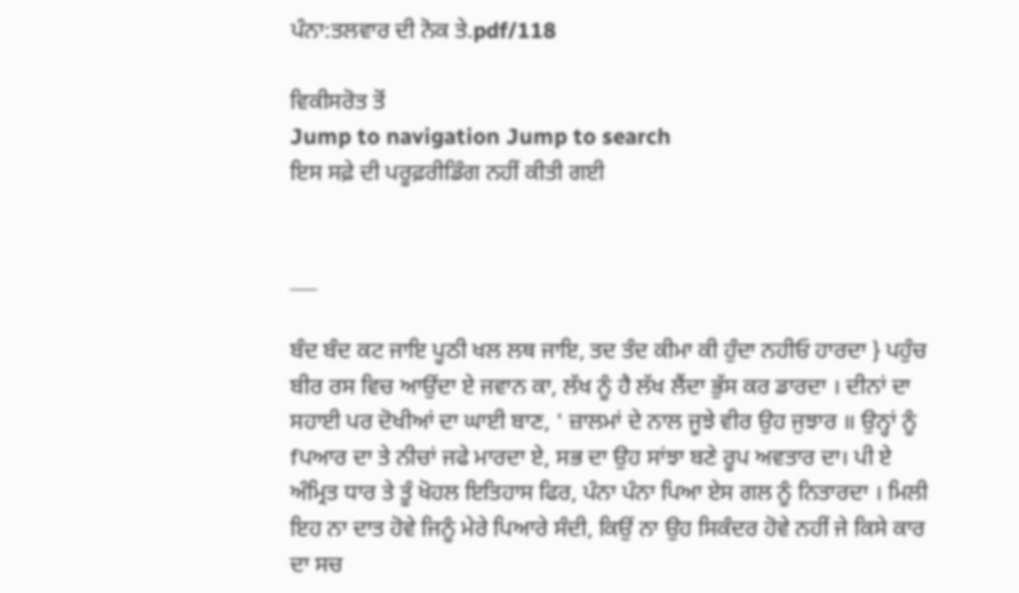ਪੰਨਾ:ਤਲਵਾਰ ਦੀ ਨੋਕ ਤੇ.pdf/118

ਵਿਕੀਸਰੋਤ ਤੋਂ
Jump to navigation Jump to search
ਇਸ ਸਫ਼ੇ ਦੀ ਪਰੂਫ਼ਰੀਡਿੰਗ ਨਹੀਂ ਕੀਤੀ ਗਈ


___

ਬੰਦ ਬੰਦ ਕਟ ਜਾਇ ਪੂਠੀ ਖਲ ਲਥ ਜਾਇ, ਤਦ ਤੰਦ ਕੀਮਾ ਕੀ ਹੁੰਦਾ ਨਹੀਓ ਹਾਰਦਾ } ਪਹੁੰਚ ਬੀਰ ਰਸ ਵਿਚ ਆਉਂਦਾ ਏ ਜਵਾਨ ਕਾ, ਲੱਖ ਨੂੰ ਹੈ ਲੱਖ ਲੈਂਦਾ ਭੁੱਸ ਕਰ ਡਾਰਦਾ । ਦੀਨਾਂ ਦਾ ਸਹਾਈ ਪਰ ਦੋਖੀਆਂ ਦਾ ਘਾਈ ਬਾਣ, ' ਜ਼ਾਲਮਾਂ ਦੇ ਨਾਲ ਜੂਝੇ ਵੀਰ ਉਹ ਜੁਝਾਰ ॥ ਉਨ੍ਹਾਂ ਨੂੰ fਪਆਰ ਦਾ ਤੇ ਨੀਚਾਂ ਜਫੇ ਮਾਰਦਾ ਏ, ਸਭ ਦਾ ਉਹ ਸਾਂਝਾ ਬਣੇ ਰੂਪ ਅਵਤਾਰ ਦਾ। ਪੀ ਏ ਅੰਮ੍ਰਿਤ ਧਾਰ ਤੇ ਤੂੰ ਖੋਹਲ ਇਤਿਹਾਸ ਫਿਰ, ਪੰਨਾ ਪੰਨਾ ਪਿਆ ਏਸ ਗਲ ਨੂੰ ਨਿਤਾਰਦਾ । ਮਿਲੀ ਇਹ ਨਾ ਦਾਤ ਹੋਵੇ ਜਿਨੂੰ ਮੇਰੇ ਪਿਆਰੇ ਸੰਦੀ, ਕਿਉਂ ਨਾ ਉਹ ਸਿਕੰਦਰ ਹੋਵੇ ਨਹੀਂ ਜੇ ਕਿਸੇ ਕਾਰ ਦਾ ਸਚ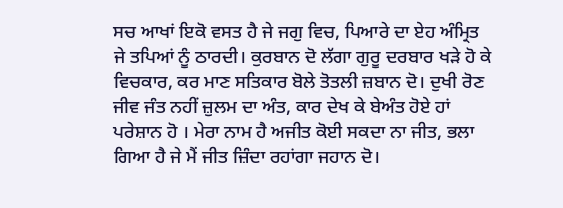ਸਚ ਆਖਾਂ ਇਕੋ ਵਸਤ ਹੈ ਜੇ ਜਗੁ ਵਿਚ, ਪਿਆਰੇ ਦਾ ਏਹ ਅੰਮ੍ਰਿਤ ਜੇ ਤਪਿਆਂ ਨੂੰ ਠਾਰਦੀ। ਕੁਰਬਾਨ ਦੋ ਲੱਗਾ ਗੁਰੂ ਦਰਬਾਰ ਖੜੇ ਹੋ ਕੇ ਵਿਚਕਾਰ, ਕਰ ਮਾਣ ਸਤਿਕਾਰ ਬੋਲੇ ਤੋਤਲੀ ਜ਼ਬਾਨ ਦੋ। ਦੁਖੀ ਰੋਣ ਜੀਵ ਜੰਤ ਨਹੀਂ ਜ਼ੁਲਮ ਦਾ ਅੰਤ, ਕਾਰ ਦੇਖ ਕੇ ਬੇਅੰਤ ਹੋਏ ਹਾਂ ਪਰੇਸ਼ਾਨ ਹੋ । ਮੇਰਾ ਨਾਮ ਹੈ ਅਜੀਤ ਕੋਈ ਸਕਦਾ ਨਾ ਜੀਤ, ਭਲਾ ਗਿਆ ਹੈ ਜੇ ਮੈਂ ਜੀਤ ਜ਼ਿੰਦਾ ਰਹਾਂਗਾ ਜਹਾਨ ਦੋ।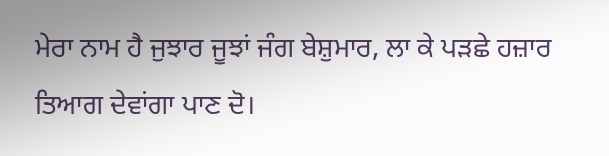ਮੇਰਾ ਨਾਮ ਹੈ ਜੁਝਾਰ ਜੂਝਾਂ ਜੰਗ ਬੇਸ਼ੁਮਾਰ, ਲਾ ਕੇ ਪੜਛੇ ਹਜ਼ਾਰ ਤਿਆਗ ਦੇਵਾਂਗਾ ਪਾਣ ਦੋ।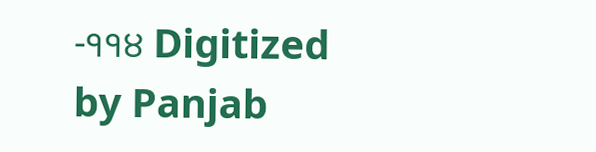-੧੧੪ Digitized by Panjab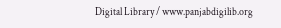Digital Library / www.panjabdigilib.org